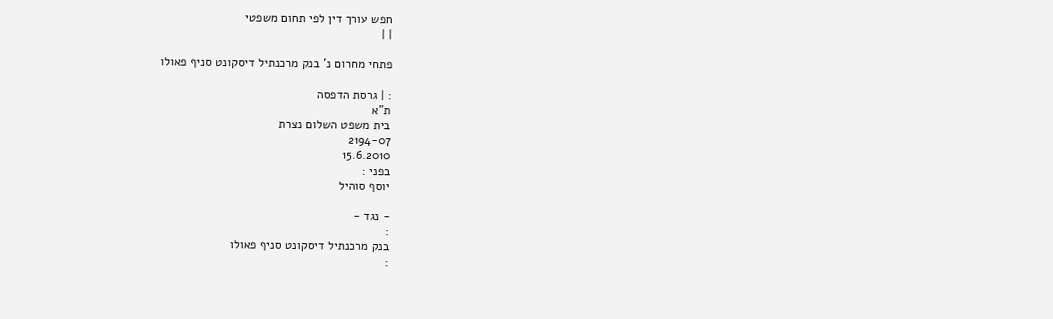חפש עורך דין לפי תחום משפטי
| |

פתחי מחרום נ' בנק מרכנתיל דיסקונט סניף פאולו

: | גרסת הדפסה
ת"א
בית משפט השלום נצרת
2194-07
15.6.2010
בפני :
יוסף סוהיל

- נגד -
:
בנק מרכנתיל דיסקונט סניף פאולו
: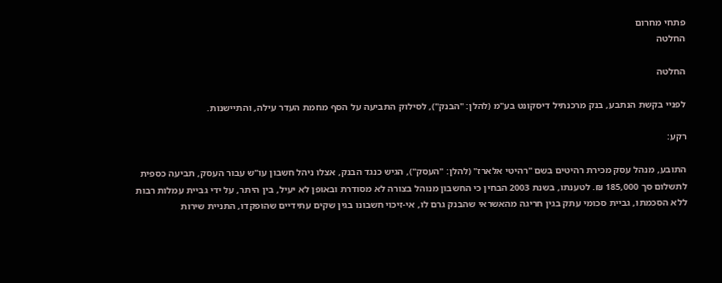פתחי מחרום
החלטה

החלטה

לפניי בקשת הנתבע, בנק מרכנתיל דיסקונט בע"מ (להלן: "הבנק"), לסילוק התביעה על הסף מחמת העדר עילה, והתיישנות.

רקע:

התובע, מנהל עסק מכירת רהיטים בשם "רהיטי אלארז" (להלן: "העסק"), הגיש כנגד הבנק, אצלו ניהל חשבון עו"ש עבור העסק, תביעה כספית לתשלום סך 185,000 ₪. לטענתו, בשנת 2003 הבחין כי החשבון מנוהל בצורה לא מסודרת ובאופן לא יעיל, בין היתר, על ידי גביית עמלות רבות ללא הסכמתו, גביית סכומי עתק בגין חריגה מהאשראי שהבנק גרם לו, אי-זיכוי חשבונו בגין שקים עתידיים שהופקדו, התניית שירות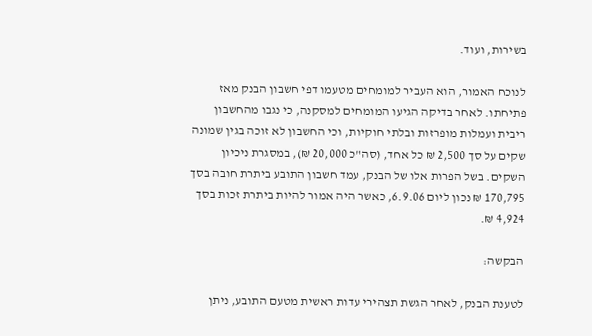בשירות, ועוד.

לנוכח האמור, הוא העביר למומחים מטעמו דפי חשבון הבנק מאז פתיחתו. לאחר בדיקה הגיעו המומחים למסקנה, כי נגבו מהחשבון ריבית ועמלות מופרזות ובלתי חוקיות, וכי החשבון לא זוכה בגין שמונה שקים על סך 2,500 ₪ כל אחד, (סה"כ 20,000 ₪), במסגרת ניכיון השקים. בשל הפרות אלו של הבנק, עמד חשבון התובע ביתרת חובה בסך 170,795 ₪ נכון ליום 6.9.06, כאשר היה אמור להיות ביתרת זכות בסך 4,924 ₪.

הבקשה:

לטענת הבנק, לאחר הגשת תצהירי עדות ראשית מטעם התובע, ניתן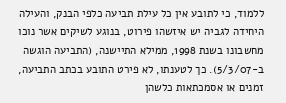ללמוד, כי לתובע אין כל עילת תביעה כלפי הבנק, והעילה היחידה לגביה יש איזשהו פירוט, בנוגע לשיקים אשר נוכו מחשבונו בשנת 1998, ממילא התיישנה, (התביעה הוגשה ב-5/3/07). כך לטענתו, לא פירט התובע בכתב התביעה, זמנים או אסמכתאות כלשהן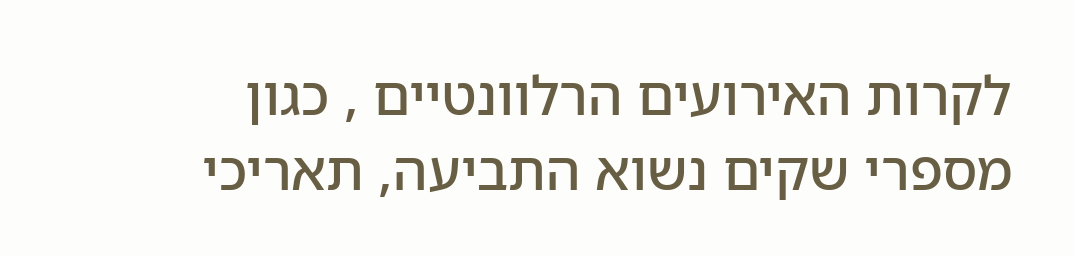לקרות האירועים הרלוונטיים , כגון מספרי שקים נשוא התביעה, תאריכי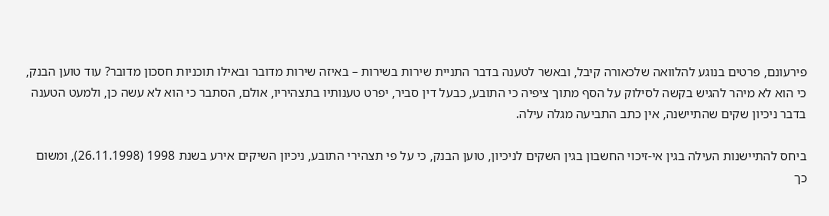פירעונם, פרטים בנוגע להלוואה שלכאורה קיבל, ובאשר לטענה בדבר התניית שירות בשירות – באיזה שירות מדובר ובאילו תוכניות חסכון מדובר? עוד טוען הבנק, כי הוא לא מיהר להגיש בקשה לסילוק על הסף מתוך ציפיה כי התובע, כבעל דין סביר, יפרט טענותיו בתצהיריו, אולם, הסתבר כי הוא לא עשה כן, ולמעט הטענה בדבר ניכיון שקים שהתיישנה, אין כתב התביעה מגלה עילה.

ביחס להתיישנות העילה בגין אי-זיכוי החשבון בגין השקים לניכיון, טוען הבנק, כי על פי תצהירי התובע, ניכיון השיקים אירע בשנת 1998 (26.11.1998), ומשום כך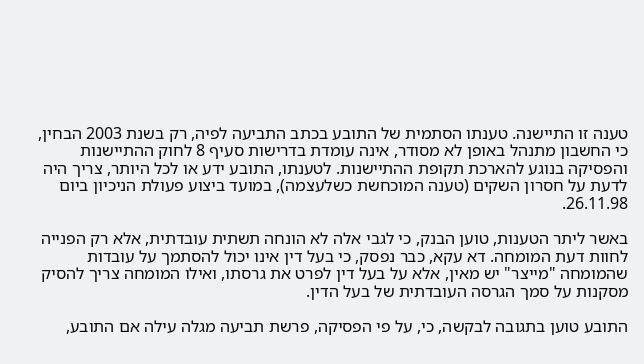טענה זו התיישנה. טענתו הסתמית של התובע בכתב התביעה לפיה, רק בשנת 2003 הבחין, כי החשבון מתנהל באופן לא מסודר, אינה עומדת בדרישות סעיף 8 לחוק ההתיישנות והפסיקה בנוגע להארכת תקופת ההתיישנות. לטענתו, התובע ידע או לכל היותר, צריך היה לדעת על חסרון השקים (טענה המוכחשת כשלעצמה), במועד ביצוע פעולת הניכיון ביום 26.11.98.

באשר ליתר הטענות, טוען הבנק, כי לגבי אלה לא הונחה תשתית עובדתית, אלא רק הפנייה לחוות דעת המומחה. דא עקא, כבר נפסק, כי בעל דין אינו יכול להסתמך על עובדות שהמומחה "מייצר" יש מאין, אלא על בעל דין לפרט את גרסתו, ואילו המומחה צריך להסיק מסקנות על סמך הגרסה העובדתית של בעל הדין.

התובע טוען בתגובה לבקשה, כי, על פי הפסיקה, פרשת תביעה מגלה עילה אם התובע,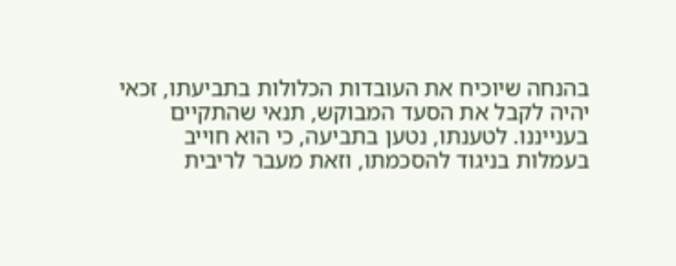בהנחה שיוכיח את העובדות הכלולות בתביעתו, זכאי יהיה לקבל את הסעד המבוקש, תנאי שהתקיים בענייננו. לטענתו, נטען בתביעה, כי הוא חוייב בעמלות בניגוד להסכמתו, וזאת מעבר לריבית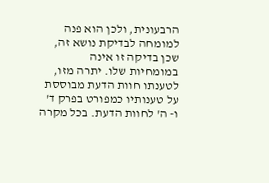הרבעונית, ולכן הוא פנה למומחה לבדיקת נושא זה, שכן בדיקה זו אינה במומחיות שלו. יתרה מזו, לטענתו חוות הדעת מבוססת על טענותיו כמפורט בפרק ד' ו- ה' לחוות הדעת. בכל מקרה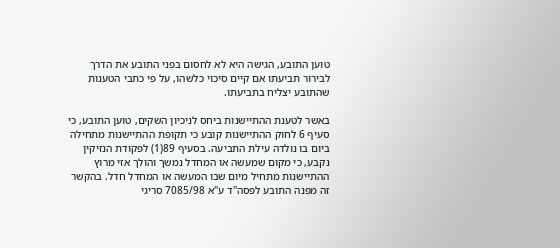טוען התובע, הגישה היא לא לחסום בפני התובע את הדרך לבירור תביעתו אם קיים סיכוי כלשהו, על פי כתבי הטענות שהתובע יצליח בתביעתו.

באשר לטענת ההתיישנות ביחס לניכיון השקים, טוען התובע, כי סעיף 6 לחוק ההתיישנות קובע כי תקופת ההתיישנות מתחילה ביום בו נולדה עילת התביעה. בסעיף 89(1) לפקודת הנזיקין נקבע, כי מקום שמעשה או המחדל נמשך והולך אזי מרוץ ההתיישנות מתחיל מיום שבו המעשה או המחדל חדל. בהקשר זה מפנה התובע לפסה"ד ע"א 7085/98 סריגי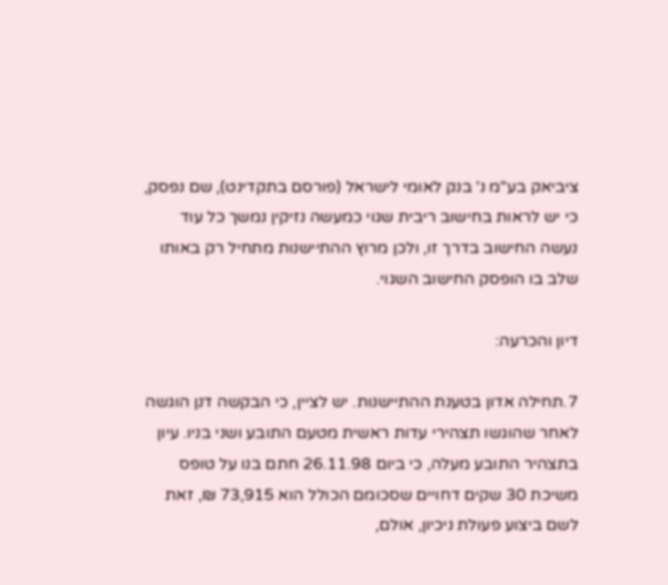ציביאק בע"מ נ' בנק לאומי לישראל (פורסם בתקדינט), שם נפסק, כי יש לראות בחישוב ריבית שגוי כמעשה נזיקין נמשך כל עוד נעשה החישוב בדרך זו, ולכן מרוץ ההתיישנות מתחיל רק באותו שלב בו הופסק החישוב השגוי.

דיון והכרעה:

7.תחילה אדון בטענת ההתיישנות. יש לציין, כי הבקשה דנן הוגשה לאחר שהוגשו תצהירי עדות ראשית מטעם התובע ושני בניו. עיון בתצהיר התובע מעלה, כי ביום 26.11.98 חתם בנו על טופס משיכת 30 שקים דחויים שסכומם הכולל הוא 73,915 ₪, זאת לשם ביצוע פעולת ניכיון, אולם,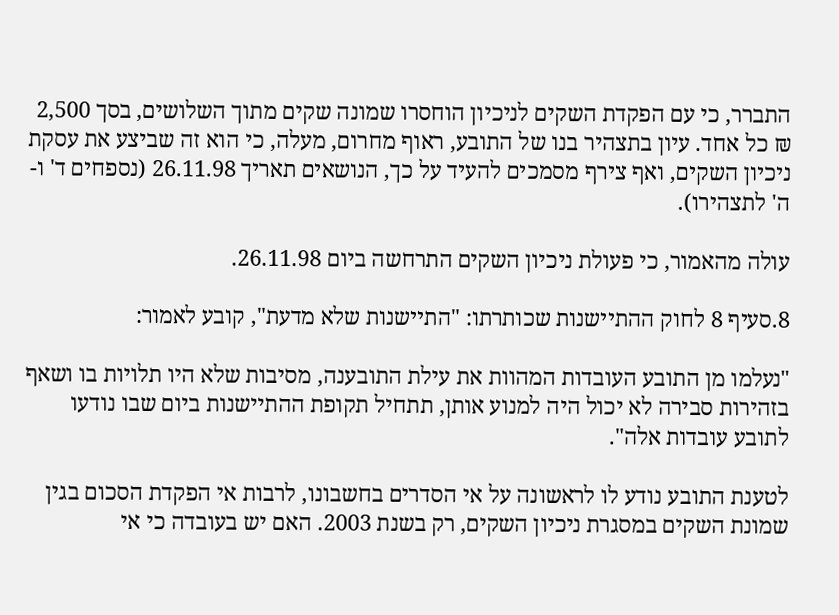התברר, כי עם הפקדת השקים לניכיון הוחסרו שמונה שקים מתוך השלושים, בסך 2,500 ₪ כל אחד. עיון בתצהיר בנו של התובע, ראוף מחרום, מעלה, כי הוא זה שביצע את עסקת ניכיון השקים, ואף צירף מסמכים להעיד על כך, הנושאים תאריך 26.11.98 (נספחים ד' ו- ה' לתצהירו).

עולה מהאמור, כי פעולת ניכיון השקים התרחשה ביום 26.11.98.

8.סעיף 8 לחוק ההתיישנות שכותרתו: "התיישנות שלא מדעת", קובע לאמור:

"נעלמו מן התובע העובדות המהוות את עילת התובענה, מסיבות שלא היו תלויות בו ושאף בזהירות סבירה לא יכול היה למנוע אותן, תתחיל תקופת ההתיישנות ביום שבו נודעו לתובע עובדות אלה".

לטענת התובע נודע לו לראשונה על אי הסדרים בחשבונו, לרבות אי הפקדת הסכום בגין שמונת השקים במסגרת ניכיון השקים, רק בשנת 2003. האם יש בעובדה כי אי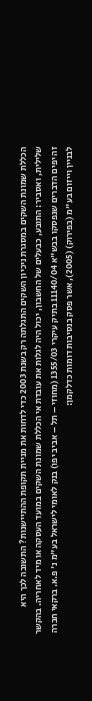הכללת שמונת השקים במסגרת ניכיון השקים התגלתה רק בשנת 2003 כדי לדחות את מניית תקופת ההתיישנות? התשובה לכך היא שלילית, ואסביר: התובע, כבעלים של החשבון, יכול היה לגלות את עובדת אי הכללת שמונת השקים במועד העסקה או מיד לאחריה. בהקשר זה יפים הדברים שנפסקו בבש"א 11140/04 בתיק עיקרי 1355/03 (מחוזי – תל – אביב יפו) בנק לאומי לישראל בע"מ נ' פ.א. ברקאי חברה לבניין וייזום בע"מ (בפירוק) (2005), אשר פסק בנסיבות דומות כדלקמן: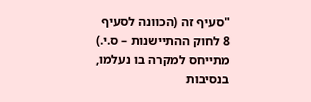"סעיף זה (הכוונה לסעיף 8 לחוק ההתיישנות – ס.י.) מתייחס למקרה בו נעלמו, בנסיבות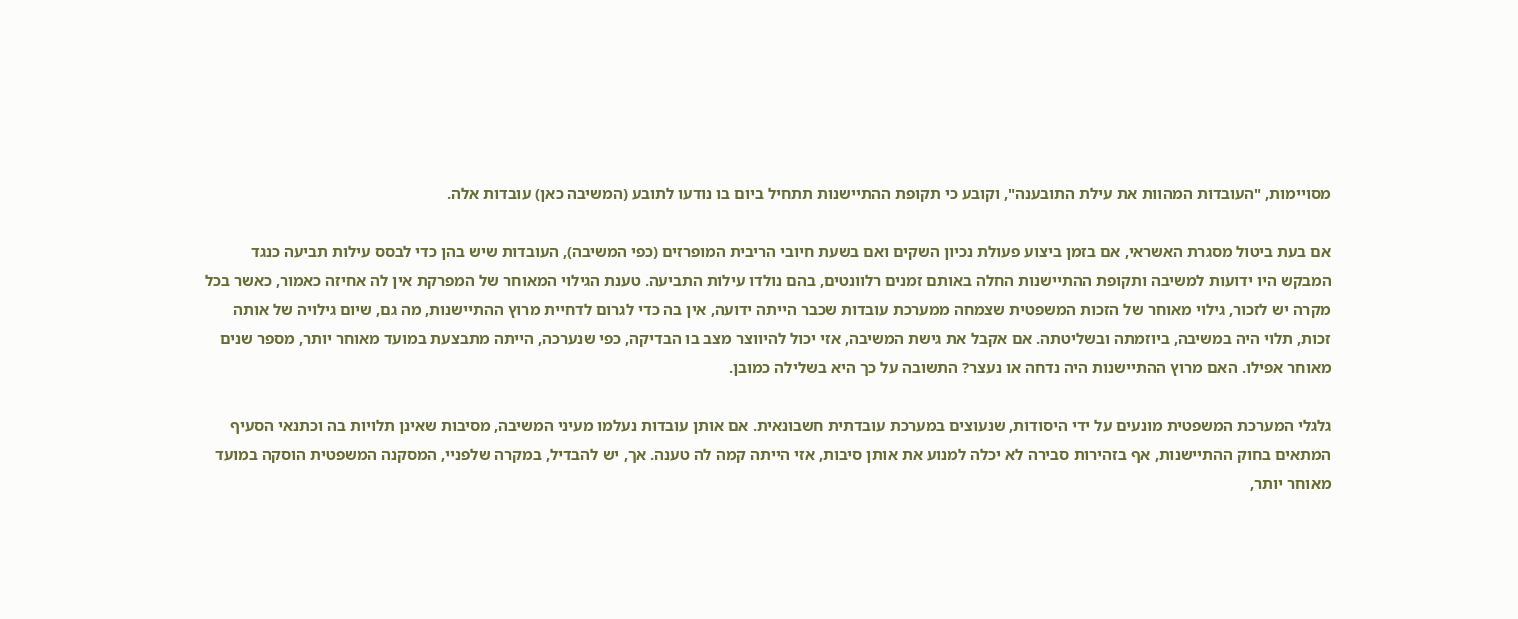מסויימות, "העובדות המהוות את עילת התובענה", וקובע כי תקופת ההתיישנות תתחיל ביום בו נודעו לתובע (המשיבה כאן) עובדות אלה.

אם בעת ביטול מסגרת האשראי, אם בזמן ביצוע פעולת נכיון השקים ואם בשעת חיובי הריבית המופרזים (כפי המשיבה), העובדות שיש בהן כדי לבסס עילות תביעה כנגד המבקש היו ידועות למשיבה ותקופת ההתיישנות החלה באותם זמנים רלוונטים, בהם נולדו עילות התביעה. טענת הגילוי המאוחר של המפרקת אין לה אחיזה כאמור, כאשר בכל מקרה יש לזכור, גילוי מאוחר של הזכות המשפטית שצמחה ממערכת עובדות שכבר הייתה ידועה, אין בה כדי לגרום לדחיית מרוץ ההתיישנות, מה גם, שיום גילויה של אותה זכות, תלוי היה במשיבה, ביוזמתה ובשליטתה. אם אקבל את גישת המשיבה, אזי יכול להיווצר מצב בו הבדיקה, כפי שנערכה, הייתה מתבצעת במועד מאוחר יותר, מספר שנים מאוחר אפילו. האם מרוץ ההתיישנות היה נדחה או נעצר? התשובה על כך היא בשלילה כמובן.

גלגלי המערכת המשפטית מונעים על ידי היסודות, שנעוצים במערכת עובדתית חשבונאית. אם אותן עובדות נעלמו מעיני המשיבה, מסיבות שאינן תלויות בה וכתנאי הסעיף המתאים בחוק ההתיישנות, אף בזהירות סבירה לא יכלה למנוע את אותן סיבות, אזי הייתה קמה לה טענה. אך, יש להבדיל, במקרה שלפניי, המסקנה המשפטית הוסקה במועד מאוחר יותר,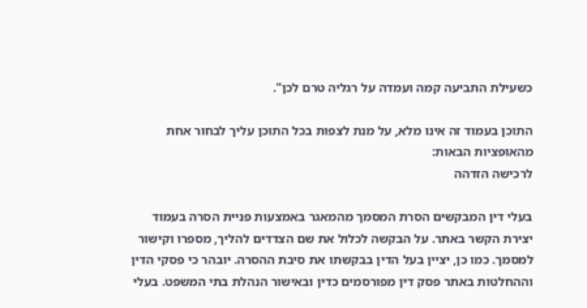כשעילת התביעה קמה ועמדה על רגליה טרם לכן".

התוכן בעמוד זה אינו מלא, על מנת לצפות בכל התוכן עליך לבחור אחת מהאופציות הבאות:
לרכישה הזדהה

בעלי דין המבקשים הסרת המסמך מהמאגר באמצעות פניית הסרה בעמוד יצירת הקשר באתר. על הבקשה לכלול את שם הצדדים להליך, מספרו וקישור למסמך. כמו כן, יציין בעל הדין בבקשתו את סיבת ההסרה. יובהר כי פסקי הדין וההחלטות באתר פסק דין מפורסמים כדין ובאישור הנהלת בתי המשפט. בעלי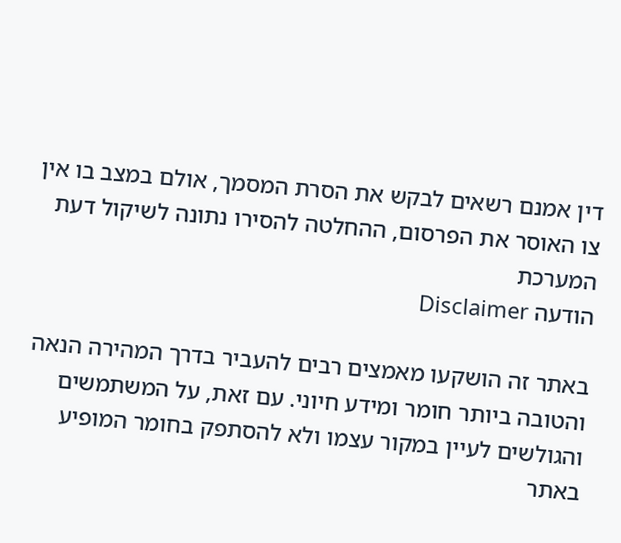דין אמנם רשאים לבקש את הסרת המסמך, אולם במצב בו אין צו האוסר את הפרסום, ההחלטה להסירו נתונה לשיקול דעת המערכת
הודעה Disclaimer

באתר זה הושקעו מאמצים רבים להעביר בדרך המהירה הנאה והטובה ביותר חומר ומידע חיוני. עם זאת, על המשתמשים והגולשים לעיין במקור עצמו ולא להסתפק בחומר המופיע באתר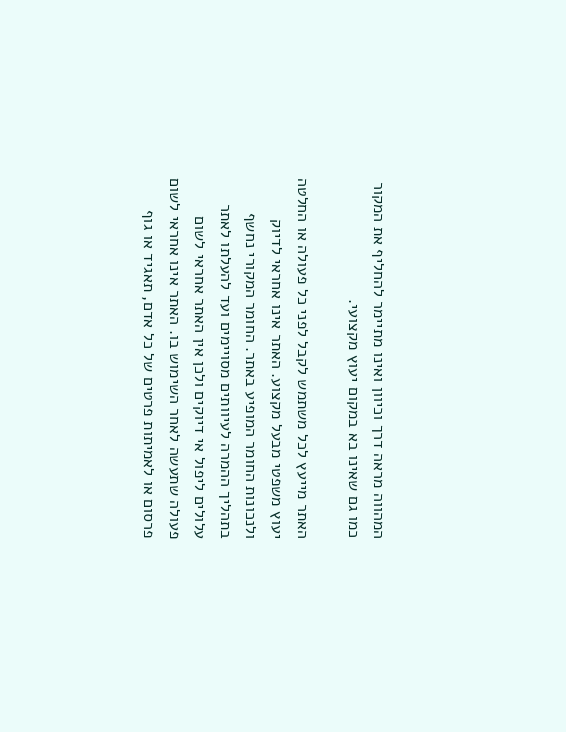המהווה מראה דרך וכיוון ואינו מתיימר להחליף את המקור כמו גם שאינו בא במקום יעוץ מקצועי.

האתר מייעץ לכל משתמש לקבל לפני כל פעולה או החלטה יעוץ משפטי מבעל מקצוע. האתר אינו אחראי לדיוק ולנכונות החומר המופיע באתר. החומר המקורי נחשף בתהליך ההמרה לעיוותים מסויימים ועד להעלתו לאתר עלולים ליפול אי דיוקים ולכן אין האתר אחראי לשום פעולה שתעשה לאחר השימוש בו. האתר אינו אחראי לשום פרסום או לאמיתות פרטים של כל אדם, תאגיד או גוף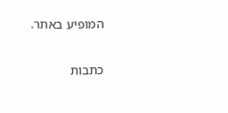המופיע באתר.


כתבות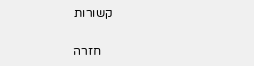קשורות

    חזרה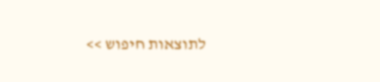לתוצאות חיפוש >>